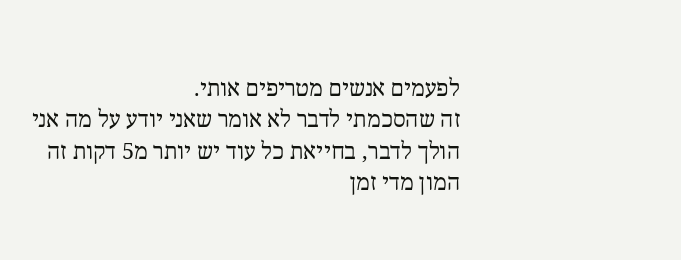לפעמים אנשים מטריפים אותי.
זה שהסכמתי לדבר לא אומר שאני יודע על מה אני הולך לדבר, בחייאת כל עוד יש יותר מ5 דקות זה המון מדי זמן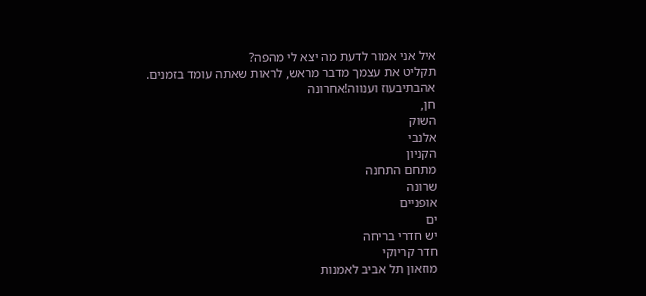איל אני אמור לדעת מה יצא לי מהפה?
תקליט את עצמך מדבר מראש, לראות שאתה עומד בזמנים.
אהבתיבעוז וענווה!אחרונה
חן,
השוק
אלנבי
הקניון
מתחם התחנה
שרונה
אופניים
ים
יש חדרי בריחה
חדר קריוקי
מוזאון תל אביב לאמנות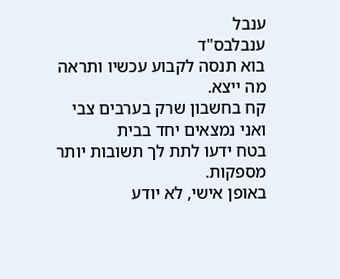ענבל
ענבלבס"ד
בוא תנסה לקבוע עכשיו ותראה מה ייצא.
קח בחשבון שרק בערבים צבי ואני נמצאים יחד בבית
בטח ידעו לתת לך תשובות יותר מספקות.
באופן אישי, לא יודע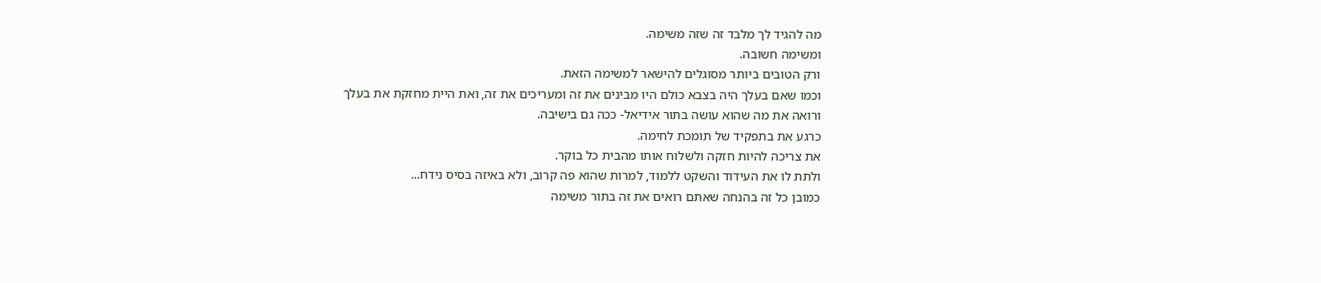מה להגיד לך מלבד זה שזה משימה.
ומשימה חשובה.
ורק הטובים ביותר מסוגלים להישאר למשימה הזאת.
וכמו שאם בעלך היה בצבא כולם היו מבינים את זה ומעריכים את זה, ואת היית מחזקת את בעלך
ורואה את מה שהוא עושה בתור אידיאל- ככה גם בישיבה.
כרגע את בתפקיד של תומכת לחימה.
את צריכה להיות חזקה ולשלוח אותו מהבית כל בוקר.
ולתת לו את העידוד והשקט ללמוד, למרות שהוא פה קרוב, ולא באיזה בסיס נידח...
כמובן כל זה בהנחה שאתם רואים את זה בתור משימה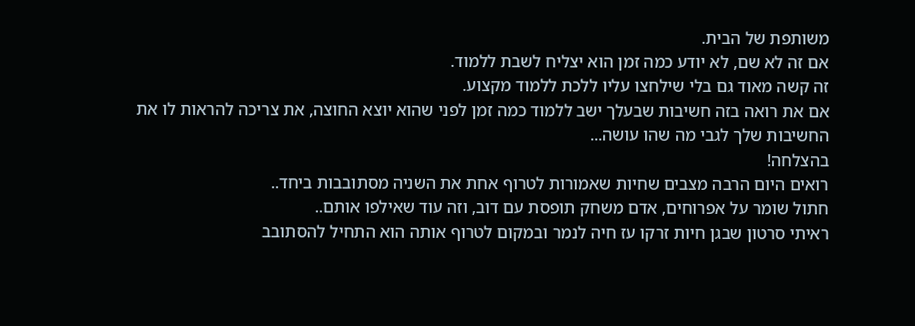משותפת של הבית.
אם זה לא שם, לא יודע כמה זמן הוא יצליח לשבת ללמוד.
זה קשה מאוד גם בלי שילחצו עליו ללכת ללמוד מקצוע.
אם את רואה בזה חשיבות שבעלך ישב ללמוד כמה זמן לפני שהוא יוצא החוצה, את צריכה להראות לו את החשיבות שלך לגבי מה שהו עושה...
בהצלחה!
רואים היום הרבה מצבים שחיות שאמורות לטרוף אחת את השניה מסתובבות ביחד..
חתול שומר על אפרוחים, אדם משחק תופסת עם דוב, וזה עוד שאילפו אותם..
ראיתי סרטון שבגן חיות זרקו עז חיה לנמר ובמקום לטרוף אותה הוא התחיל להסתובב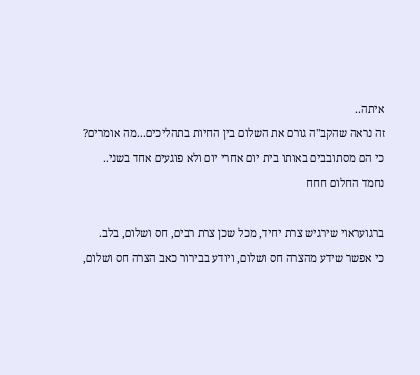איתה..
זה נראה שהקב"ה גורם את השלום בין החיות בתהליכים...מה אומרים?
כי הם מסתובבים באותו בית יום אחרי יום ולא פוגעים אחד בשני..
נחמד החלום חחח

ברגועראוי שירגיש צרת יחיד, מכל שכן צרת רבים, חס ושלום, בלב.
כי אפשר שידע מהצרה חס ושלום, ויודע בבירור כאב הצרה חס ושלום,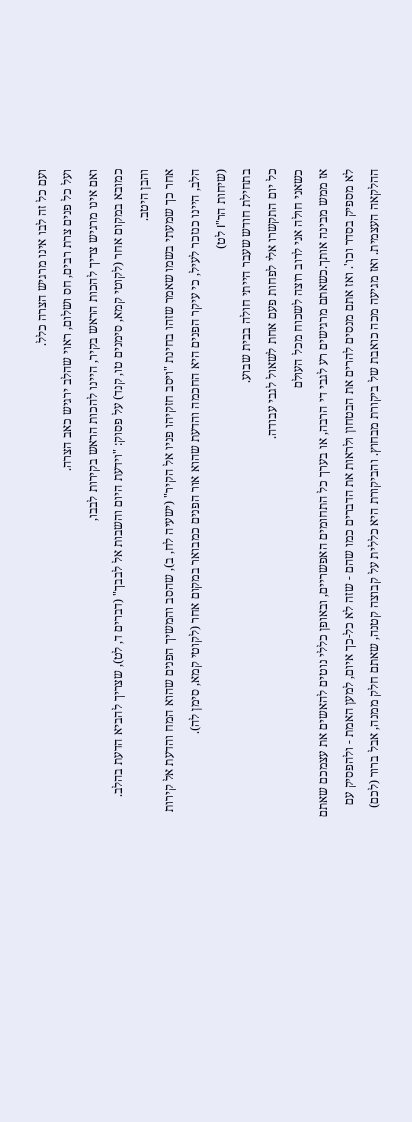ועם כל זה לבו אינו מרגיש הצרה כלל.
ועל כל פנים צרת רבים, חס ושלום, ראוי שהלב ירגיש כאב הצרה.
ואם אינו מרגיש צריך להכות הראש בקיר, היינו להכות הראש בקירות לבבו,
כמובא במקום אחר (לקוטי קמא, סימנים טו, קנד) על פסוק: "וידעת היום והשבות אל לבבך" (דברים ד, לט), שצריך להביא הדעת בהלב. והבן היטב.
אחר כך שמעתי בשמו שאמר שזהו בחינת "ויסב חזקיהו פניו אל הקיר" (ישעיה לח, ב), שהסב והמשיך הפנים שהוא המח והדעת אל קירות הלב, היינו כנזכר לעיל, כי עיקר הפנים היא החכמה והדעת שהוא אור הפנים כמבואר במקום אחר (לקוטי קמא, סימן לה).
(שיחות הר"I לט)
בתחילת חודש שעבר הייתי חולה בבית שבוע.
כל יום התקשרו אלי לפחות פעם אחת לשאול לגבי עבודה.
כשאני חולה אני לרוב רוצה לשכוח מכל העולם
אז ממש מבינה אותך.כשאתם מרגישים רע לגבי די הרבה, או בערך כל התחומים האפשריים, ובאופן כללי נוטים להאשים את עצמכם שאתם לא מספיק בסדר וכו'. ואז אתם מנסים להרים את הבטחון ולראות את הדברים כמו שהם - שזה לא כל-כך איום, למען האמת - ולהפסיק עם ההלקאה העצמית. ואז מגיעה מכה כואבת של ביקורת מבחוץ. והביקורת היא כללית על קבוצה קטנה, שאתם חלק ממנה, אבל ברור (לכם)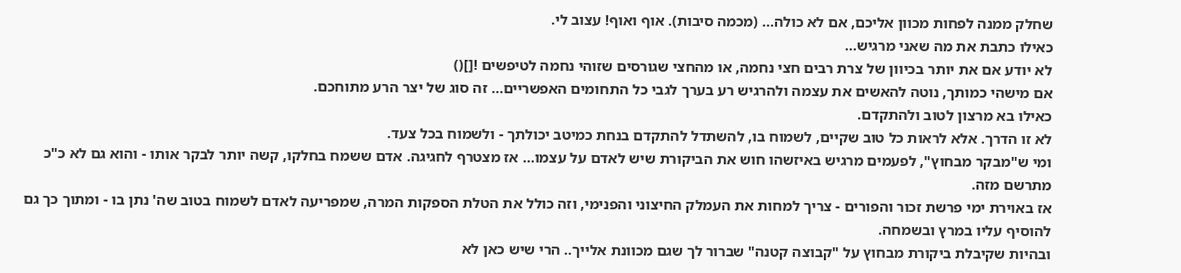שחלק ממנה לפחות מכוון אליכם, אם לא כולה... (מכמה סיבות). אוף ואוף! עצוב לי.
כאילו כתבת את מה שאני מרגיש...
לא יודע אם את יותר בכיוון של צרת רבים חצי נחמה, או מהחצי שגורסים שזוהי נחמה לטיפשים ![]()
אם מישהי כמותך, נוטה להאשים את עצמה ולהרגיש רע בערך לגבי כל התחומים האפשריים... זה סוג של יצר הרע מתוחכם.
כאילו בא מרצון לטוב ולהתקדם.
לא זו הדרך. אלא לראות כל טוב שקיים, לשמוח בו, להשתדל להתקדם בנחת כמיטב יכולתך - ולשמוח בכל צעד.
ומי ש"מבקר מבחוץ", לפעמים מרגיש באיזשהו חוש את הביקורת שיש לאדם על עצמו... אז מצטרף לחגיגה. אדם ששמח בחלקו, קשה יותר לבקר אותו - והוא גם לא כ"כ מתרשם מזה.
אז באוירת ימי פרשת זכור והפורים - צריך למחות את העמלק החיצוני והפנימי, וזה כולל את הטלת הספקות המרה, שמפריעה לאדם לשמוח בטוב שה' נתן בו - ומתוך כך גם להוסיף עליו במרץ ובשמחה.
ובהיות שקיבלת ביקורת מבחוץ על "קבוצה קטנה" שברור לך שגם מכוונת אלייך.. הרי שיש כאן לא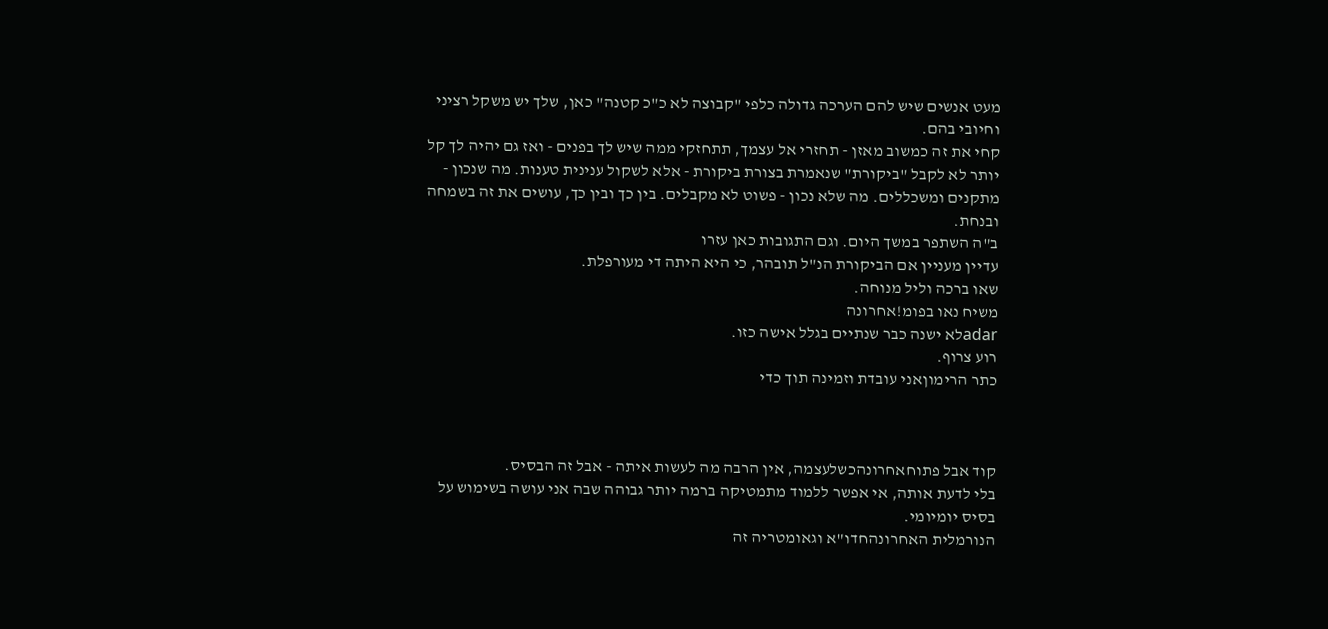מעט אנשים שיש להם הערכה גדולה כלפי "קבוצה לא כ"כ קטנה" כאן, שלך יש משקל רציני וחיובי בהם.
קחי את זה כמשוב מאזן - תחזרי אל עצמך, תתחזקי ממה שיש לך בפנים - ואז גם יהיה לך קל יותר לא לקבל "ביקורת" שנאמרת בצורת ביקורת - אלא לשקול ענינית טענות. מה שנכון - מתקנים ומשכללים. מה שלא נכון - פשוט לא מקבלים. בין כך ובין כך, עושים את זה בשמחה ובנחת.
ב"ה השתפר במשך היום. וגם התגובות כאן עזרו
עדיין מעניין אם הביקורת הנ"ל תובהר, כי היא היתה די מעורפלת.
שאו ברכה וליל מנוחה.
משיח נאו בפומ!אחרונה
adarלא ישנה כבר שנתיים בגלל אישה כזו.
רוע צרוף.
כתר הרימוןאני עובדת וזמינה תוך כדי



קוד אבל פתוחאחרונהכשלעצמה, אין הרבה מה לעשות איתה - אבל זה הבסיס.
בלי לדעת אותה, אי אפשר ללמוד מתמטיקה ברמה יותר גבוהה שבה אני עושה בשימוש על בסיס יומיומי.
הנורמלית האחרונהחדו"א וגאומטריה זה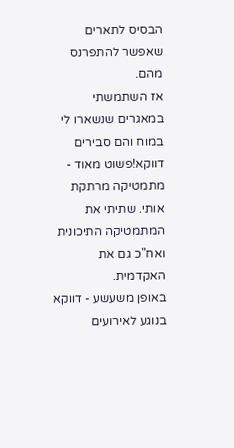הבסיס לתארים שאפשר להתפרנס מהם.
אז השתמשתי במאגרים שנשארו לי במוח והם סבירים דווקא!פשוט מאוד - מתמטיקה מרתקת אותי. שתיתי את המתמטיקה התיכונית ואח"כ גם את האקדמית.
באופן משעשע - דווקא בנוגע לאירועים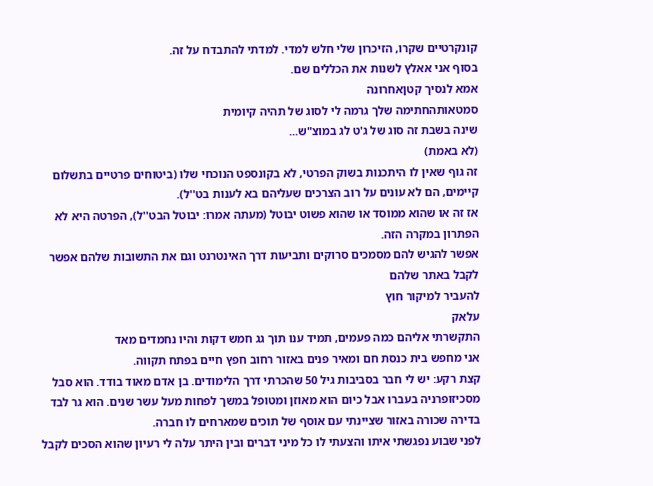קונקרטיים שקרו, הזיכרון שלי חלש למדי. למדתי להתבדח על זה.
בסוף אני אאלץ לשנות את הכללים שם.
אמא לנסיך קטןאחרונה
סמטאותהחתימה שלך גרמה לי לסוג של תהיה קיומית
שינה בשבת זה סוג של ג'ט לג במוצ"ש...
(לא באמת)
זה גוף שאין לו היתכנות בשוק הפרטי, לא בקונספט הנוכחי שלו (ביטוחים פרטיים בתשלום קיימים, הם לא עונים על רוב הצרכים שעליהם בא לענות בט''ל).
אז זה או שהוא ממוסד או שהוא פשוט יבוטל (מעתה אמרו: יבוטל הבט''ל), הפרטה היא לא הפתרון במקרה הזה.
אפשר להגיש להם מסמכים סרוקים ותביעות דרך האינטרנט וגם את התשובות שלהם אפשר לקבל באתר שלהם
להעביר למיקור חוץ
עלאק
התקשרתי אליהם כמה פעמים, תמיד ענו תוך גג חמש דקות והיו נחמדים מאד
אני מחפש בית כנסת חם ומאיר פנים באזור רחוב חפץ חיים בפתח תקווה.
קצת רקע: יש לי חבר בסביבות גיל 50 שהכרתי דרך הלימודים. בן אדם מאוד בודד. הוא סבל מסכיזופרניה בעברו אבל כיום הוא מאוזן ומטופל במשך לפחות מעל עשר שנים. הוא גר לבד בדירה שכורה באזור שציינתי עם אוסף של תוכים שמארחים לו חברה.
לפני שבוע נפגשתי איתו והצעתי לו כל מיני דברים ובין היתר עלה לי רעיון שהוא הסכים לקבל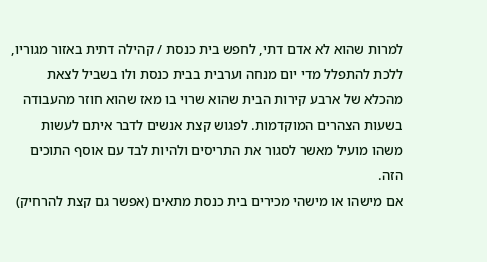למרות שהוא לא אדם דתי, לחפש בית כנסת / קהילה דתית באזור מגוריו, ללכת להתפלל מדי יום מנחה וערבית בבית כנסת ולו בשביל לצאת מהכלא של ארבע קירות הבית שהוא שרוי בו מאז שהוא חוזר מהעבודה בשעות הצהרים המוקדמות. לפגוש קצת אנשים לדבר איתם לעשות משהו מועיל מאשר לסגור את התריסים ולהיות לבד עם אוסף התוכים הזה.
אם מישהו או מישהי מכירים בית כנסת מתאים (אפשר גם קצת להרחיק)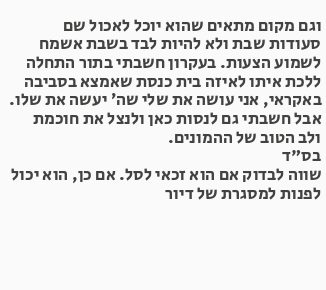וגם מקום מתאים שהוא יוכל לאכול שם סעודות שבת ולא להיות לבד בשבת אשמח לשמוע הצעות. בעקרון חשבתי בתור התחלה ללכת איתו לאיזה בית כנסת שאמצא בסביבה באקראי, אני עושה את שלי שה׳ יעשה את שלו. אבל חשבתי גם לנסות כאן ולנצל את חוכמת ולב הטוב של ההמונים.
בס"ד
שווה לבדוק אם הוא זכאי לסל. אם כן, הוא יכול לפנות למסגרת של דיור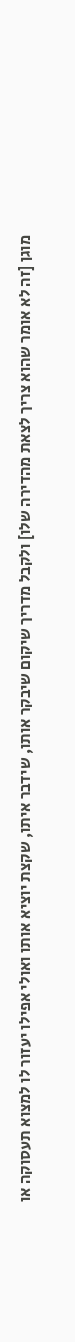מוגן [זה לא אומר שהוא צריך לצאת מהדירה שלו] ולקבל מדריך שיקום שיבקר אותו, שידבר איתו, שקצת יוציא אותו ואולי אפילו יעזור לו למצוא תעסוקה או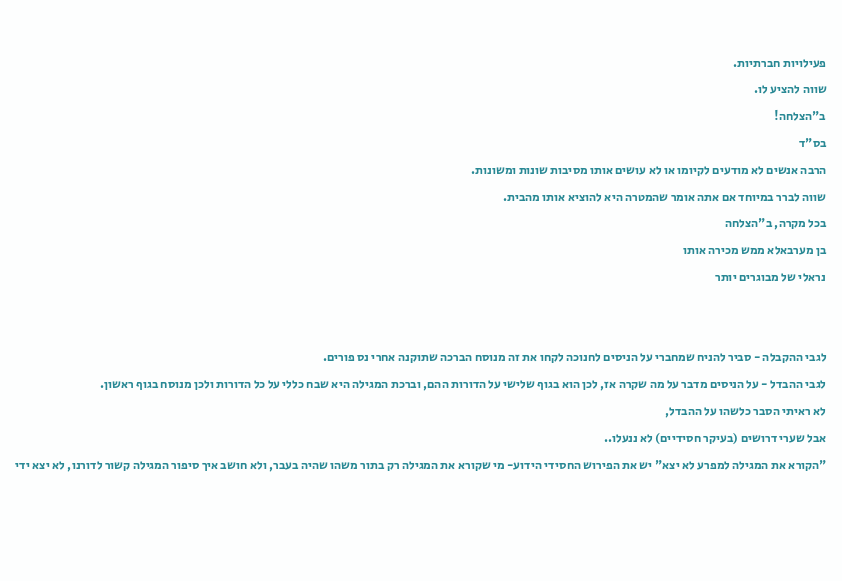פעילויות חברתיות.
שווה להציע לו.
ב"הצלחה!
בס"ד
הרבה אנשים לא מודעים לקיומו או לא עושים אותו מסיבות שונות ומשונות.
שווה לברר במיוחד אם אתה אומר שהמטרה היא להוציא אותו מהבית.
בכל מקרה, ב"הצלחה
בן מערבאלא ממש מכירה אותו
נראלי של מבוגרים יותר


לגבי ההקבלה - סביר להניח שמחברי על הניסים לחנוכה לקחו את זה מנוסח הברכה שתוקנה אחרי נס פורים.
לגבי ההבדל - על הניסים מדבר על מה שקרה אז, לכן הוא בגוף שלישי על הדורות ההם, וברכת המגילה היא שבח כללי על כל הדורות ולכן מנוסח בגוף ראשון.
לא ראיתי הסבר כלשהו על ההבדל,
אבל שערי דרושים (בעיקר חסידיים) לא ננעלו..
"הקורא את המגילה למפרע לא יצא" יש את הפירוש החסידי הידוע- מי שקורא את המגילה רק בתור משהו שהיה בעבר, ולא חושב איך סיפור המגילה קשור לדורנו, לא יצא ידי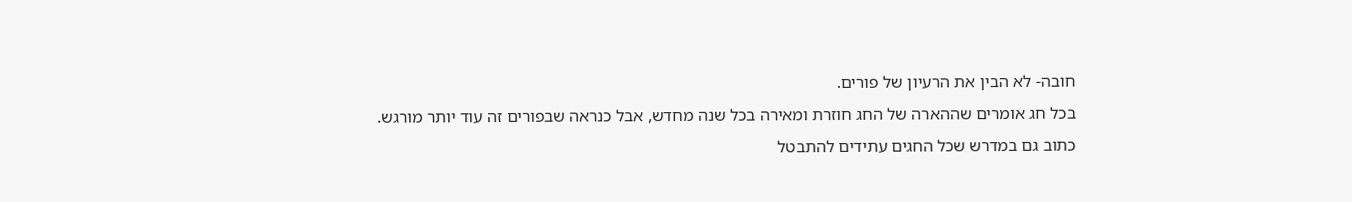חובה- לא הבין את הרעיון של פורים.
בכל חג אומרים שההארה של החג חוזרת ומאירה בכל שנה מחדש, אבל כנראה שבפורים זה עוד יותר מורגש.
כתוב גם במדרש שכל החגים עתידים להתבטל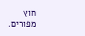חוץ מפורים.